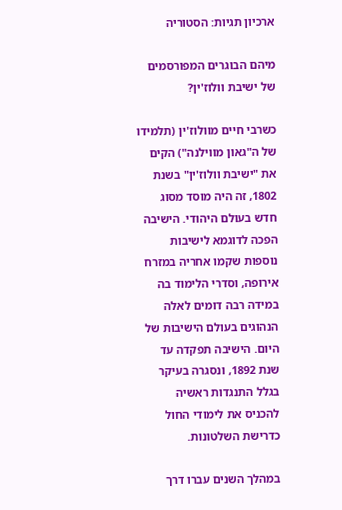ארכיון תגיות: הסטוריה

מיהם הבוגרים המפורסמים של ישיבת וולוז'ין?

כשרבי חיים מוולוז'ין (תלמידו של ה"גאון מווילנה") הקים את "ישיבת וולוז'ין" בשנת 1802, זה היה מוסד מסוג חדש בעולם היהודי. הישיבה הפכה לדוגמא לישיבות נוספות שקמו אחריה במזרח אירופה, וסדרי הלימוד בה במידה רבה דומים לאלה הנהוגים בעולם הישיבות של היום. הישיבה תפקדה עד שנת 1892, ונסגרה בעיקר בגלל התנגדות ראשיה להכניס את לימודי החול כדרישת השלטונות.

במהלך השנים עברו דרך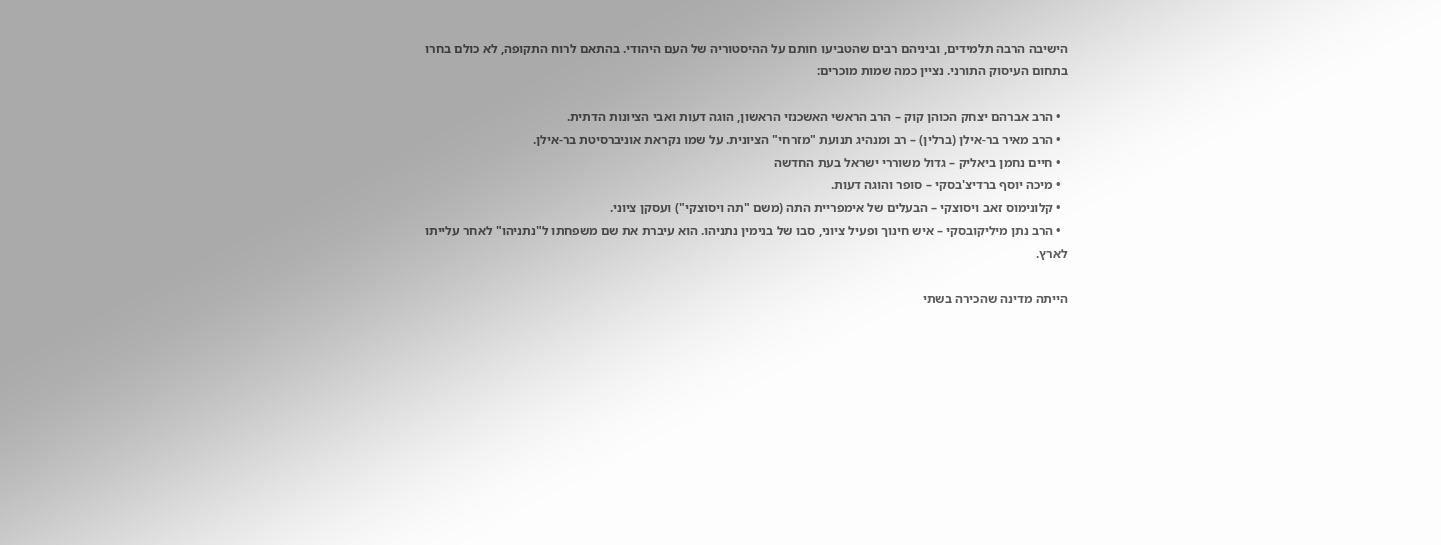הישיבה הרבה תלמידים, וביניהם רבים שהטביעו חותם על ההיסטוריה של העם היהודי. בהתאם לרוח התקופה, לא כולם בחרו בתחום העיסוק התורני. נציין כמה שמות מוכרים:

  • הרב אברהם יצחק הכוהן קוק – הרב הראשי האשכנזי הראשון, הוגה דעות ואבי הציונות הדתית.
  • הרב מאיר בר-אילן (ברלין) – רב ומנהיג תנועת "מזרחי" הציונית. על שמו נקראת אוניברסיטת בר-אילן.
  • חיים נחמן ביאליק – גדול משוררי ישראל בעת החדשה
  • מיכה יוסף ברדיצ'בסקי – סופר והוגה דעות.
  • קלונימוס זאב ויסוצקי – הבעלים של אימפריית התה (משם "תה ויסוצקי") ועסקן ציוני.
  • הרב נתן מיליקובסקי – איש חינוך ופעיל ציוני, סבו של בנימין נתניהו. הוא עיברת את שם משפחתו ל"נתניהו" לאחר עלייתו לארץ.

הייתה מדינה שהכירה בשתי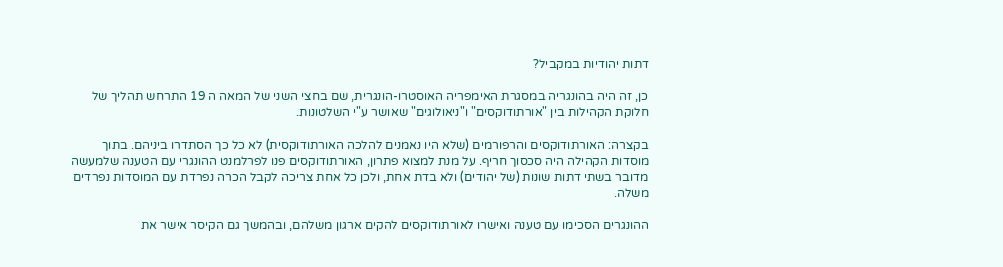דתות יהודיות במקביל?

כן, זה היה בהונגריה במסגרת האימפריה האוסטרו-הונגרית, שם בחצי השני של המאה ה 19 התרחש תהליך של חלוקת הקהילות בין "אורתודוקסים" ו"ניאולוגים" שאושר ע"י השלטונות.

בקצרה: האורתודוקסים והרפורמים (שלא היו נאמנים להלכה האורתודוקסית) לא כל כך הסתדרו ביניהם. בתוך מוסדות הקהילה היה סכסוך חריף. על מנת למצוא פתרון, האורתודוקסים פנו לפרלמנט ההונגרי עם הטענה שלמעשה מדובר בשתי דתות שונות (של יהודים) ולא בדת אחת, ולכן כל אחת צריכה לקבל הכרה נפרדת עם המוסדות נפרדים משלה.

ההונגרים הסכימו עם טענה ואישרו לאורתודוקסים להקים ארגון משלהם, ובהמשך גם הקיסר אישר את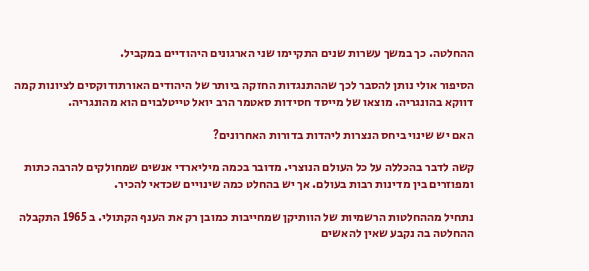ההחלטה. כך במשך עשרות שנים התקיימו שני הארגונים היהודיים במקביל.

הסיפור אולי נותן להסבר לכך שההתנגדות החזקה ביותר של היהודים האורתודוקסים לציונות קמה דווקא בהונגריה. מוצאו של מייסד חסידות סאטמר הרב יואל טייטלבוים הוא מהונגריה.

האם יש שינוי ביחס הנצרות ליהדות בדורות האחרונים?

קשה לדבר בהכללה על כל העולם הנוצרי. מדובר בכמה מיליארדי אנשים שמחולקים להרבה כתות ומפוזרים בין מדינות רבות בעולם. אך יש בהחלט כמה שינויים שכדאי להכיר.

נתחיל מההחלטות הרשמיות של הוותיקן שמחייבות כמובן רק את הענף הקתולי. ב 1965 התקבלה ההחלטה בה נקבע שאין להאשים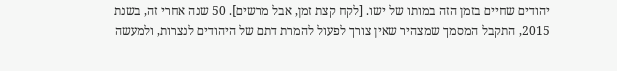יהודים שחיים בזמן הזה במותו של ישו. [לקח קצת זמן, אבל מרשים]. 50 שנה אחרי זה, בשנת 2015, התקבל המסמך שמצהיר שאין צורך לפעול להמרת דתם של היהודים לנצרות, ולמעשה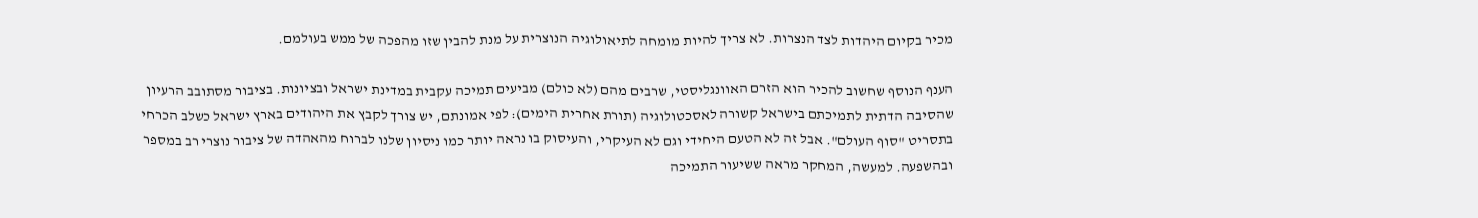מכיר בקיום היהדות לצד הנצרות. לא צריך להיות מומחה לתיאולוגיה הנוצרית על מנת להבין שזו מהפכה של ממש בעולמם.

הענף הנוסף שחשוב להכיר הוא הזרם האוונגליסטי, שרבים מהם (לא כולם) מביעים תמיכה עקבית במדינת ישראל ובציונות. בציבור מסתובב הרעיון שהסיבה הדתית לתמיכתם בישראל קשורה לאסכטולוגיה (תורת אחרית הימים): לפי אמונתם, יש צורך לקבץ את היהודים בארץ ישראל כשלב הכרחי בתסריט "סוף העולם". אבל זה לא הטעם היחידי וגם לא העיקרי, והעיסוק בו נראה יותר כמו ניסיון שלנו לברוח מהאהדה של ציבור נוצרי רב במספר ובהשפעה. למעשה, המחקר מראה ששיעור התמיכה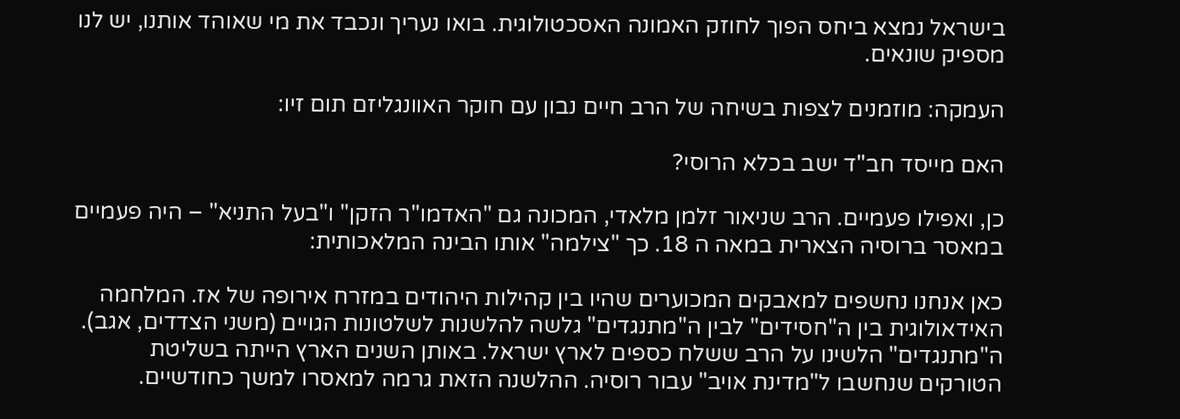בישראל נמצא ביחס הפוך לחוזק האמונה האסכטולוגית. בואו נעריך ונכבד את מי שאוהד אותנו, יש לנו מספיק שונאים.

העמקה: מוזמנים לצפות בשיחה של הרב חיים נבון עם חוקר האוונגליזם תום זיו:

האם מייסד חב"ד ישב בכלא הרוסי?

כן, ואפילו פעמיים. הרב שניאור זלמן מלאדי, המכונה גם "האדמו"ר הזקן" ו"בעל התניא" – היה פעמיים במאסר ברוסיה הצארית במאה ה 18. כך "צילמה" אותו הבינה המלאכותית:

כאן אנחנו נחשפים למאבקים המכוערים שהיו בין קהילות היהודים במזרח אירופה של אז. המלחמה האידאולוגית בין ה"חסידים" לבין ה"מתנגדים" גלשה להלשנות לשלטונות הגויים (משני הצדדים, אגב). ה"מתנגדים" הלשינו על הרב ששלח כספים לארץ ישראל. באותן השנים הארץ הייתה בשליטת הטורקים שנחשבו ל"מדינת אויב" עבור רוסיה. ההלשנה הזאת גרמה למאסרו למשך כחודשיים.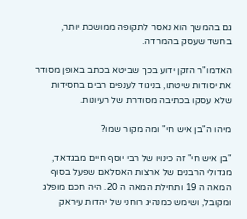גם בהמשך הוא נאסר לתקופה ממושכת יותר, בחשד שעסק בהמרדה.

האדמו"ר הזקן ידוע בכך שביטא בכתב באופן מסודר את יסודות שיטתו, בניגוד לענפים רבים בחסידות שלא עסקו בכתיבה מסודרת של רעיונות.

מיהו ה"בן איש חי" ומה מקור שמו?

"בן איש חי" זה כינויו של רבי יוסף חיים מבגדאד, מגדולי הרבנים של ארצות האסלאם שפעל בסוף המאה ה 19 ותחילת המאה ה 20. היה חכם מופלג ומקובל, ושימש כמנהיג רוחני של יהדות עיראק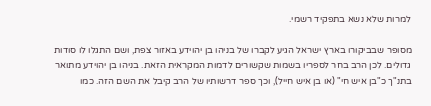למרות שלא נשא בתפקיד רשמי.

מסופר שבביקורו בארץ ישראל הגיע לקברו של בניהו בן יהוידע באזור צפת, ושם התגלו לו סודות גדולים. לכן הרב בחר לספריו בשמות שקשורים לדמות המקראית הזאת. בניהו בן יהוידע מתואר בתנ"ך כ"בן איש חי" (או בן איש חייל), וכך ספר דרשותיו של הרב קיבל את השם הזה. כמו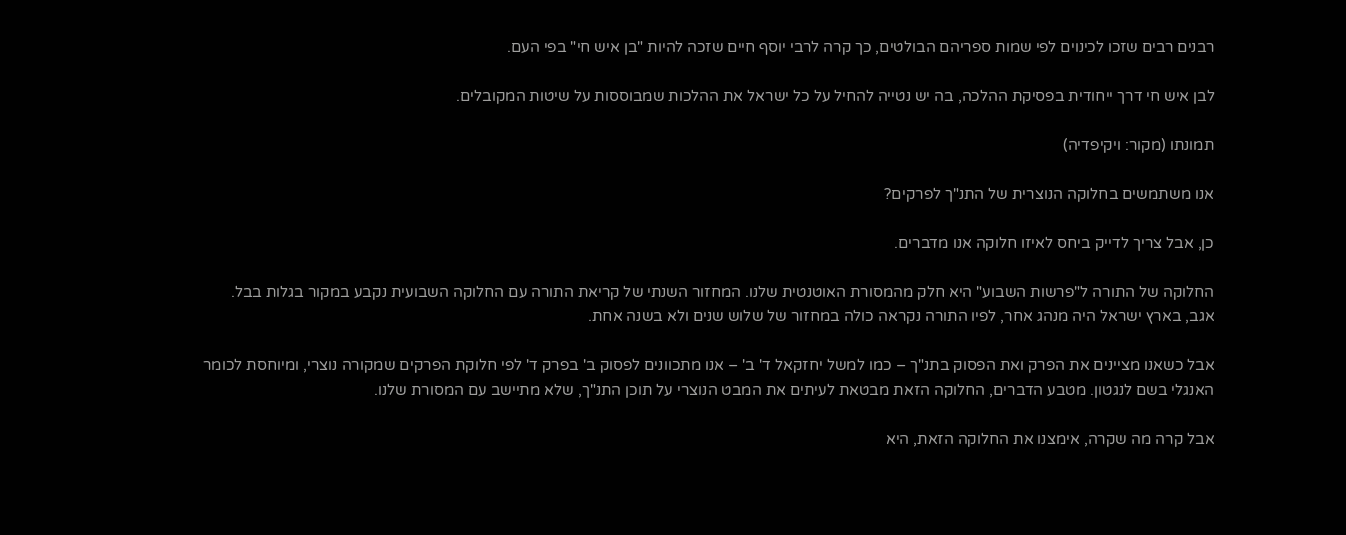רבנים רבים שזכו לכינוים לפי שמות ספריהם הבולטים, כך קרה לרבי יוסף חיים שזכה להיות "בן איש חי" בפי העם.

לבן איש חי דרך ייחודית בפסיקת ההלכה, בה יש נטייה להחיל על כל ישראל את ההלכות שמבוססות על שיטות המקובלים.

תמונתו (מקור: ויקיפדיה)

אנו משתמשים בחלוקה הנוצרית של התנ"ך לפרקים?

כן, אבל צריך לדייק ביחס לאיזו חלוקה אנו מדברים.

החלוקה של התורה ל"פרשות השבוע" היא חלק מהמסורת האוטנטית שלנו. המחזור השנתי של קריאת התורה עם החלוקה השבועית נקבע במקור בגלות בבל. אגב, בארץ ישראל היה מנהג אחר, לפיו התורה נקראה כולה במחזור של שלוש שנים ולא בשנה אחת.

אבל כשאנו מציינים את הפרק ואת הפסוק בתנ"ך – כמו למשל יחזקאל ד' ב' – אנו מתכוונים לפסוק ב' בפרק ד' לפי חלוקת הפרקים שמקורה נוצרי, ומיוחסת לכומר האנגלי בשם לנגטון. מטבע הדברים, החלוקה הזאת מבטאת לעיתים את המבט הנוצרי על תוכן התנ"ך, שלא מתיישב עם המסורת שלנו.

אבל קרה מה שקרה, אימצנו את החלוקה הזאת, היא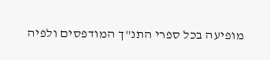מופיעה בכל ספרי התנ"ך המודפסים ולפיה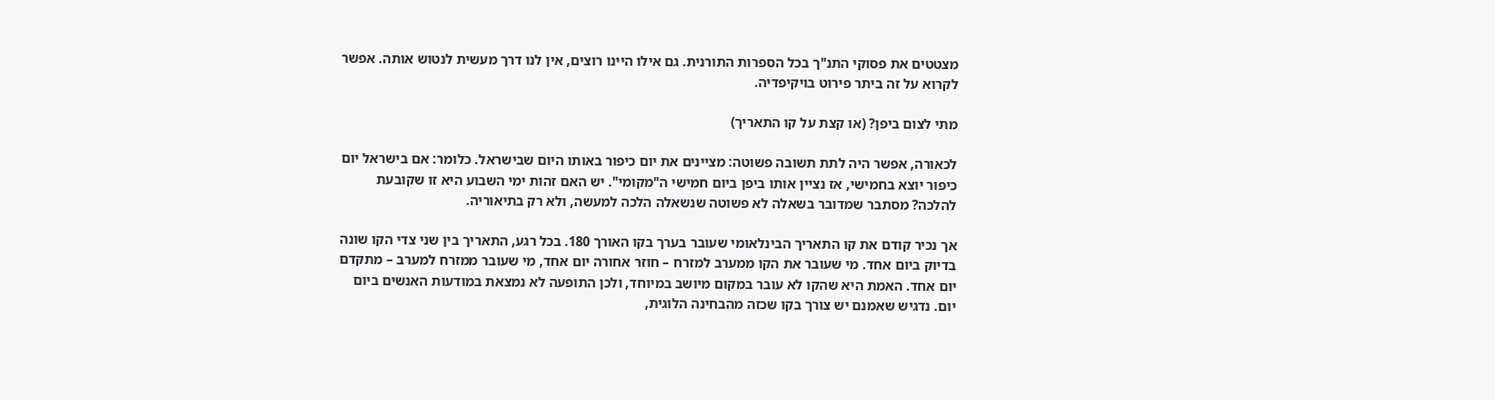מצטטים את פסוקי התנ"ך בכל הספרות התורנית. גם אילו היינו רוצים, אין לנו דרך מעשית לנטוש אותה. אפשר לקרוא על זה ביתר פירוט בויקיפדיה.

מתי לצום ביפן? (או קצת על קו התאריך)

לכאורה, אפשר היה לתת תשובה פשוטה: מציינים את יום כיפור באותו היום שבישראל. כלומר: אם בישראל יום כיפור יוצא בחמישי, אז נציין אותו ביפן ביום חמישי ה"מקומי". יש האם זהות ימי השבוע היא זו שקובעת להלכה? מסתבר שמדובר בשאלה לא פשוטה שנשאלה הלכה למעשה, ולא רק בתיאוריה.

אך נכיר קודם את קו התאריך הבינלאומי שעובר בערך בקו האורך 180. בכל רגע, התאריך בין שני צדי הקו שונה בדיוק ביום אחד. מי שעובר את הקו ממערב למזרח – חוזר אחורה יום אחד, מי שעובר ממזרח למערב – מתקדם יום אחד. האמת היא שהקו לא עובר במקום מיושב במיוחד, ולכן התופעה לא נמצאת במודעות האנשים ביום יום. נדגיש שאמנם יש צורך בקו שכזה מהבחינה הלוגית,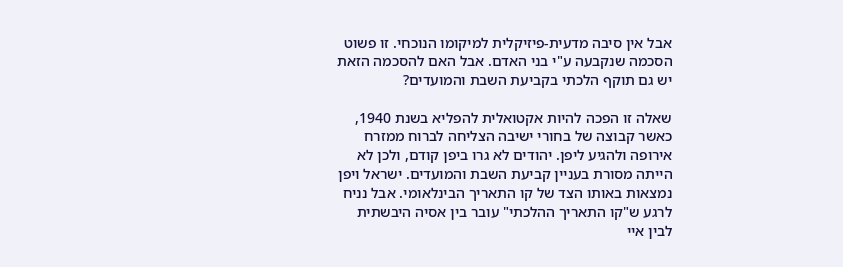אבל אין סיבה מדעית-פיזיקלית למיקומו הנוכחי. זו פשוט הסכמה שנקבעה ע"י בני האדם. אבל האם להסכמה הזאת יש גם תוקף הלכתי בקביעת השבת והמועדים?

שאלה זו הפכה להיות אקטואלית להפליא בשנת 1940, כאשר קבוצה של בחורי ישיבה הצליחה לברוח ממזרח אירופה ולהגיע ליפן. יהודים לא גרו ביפן קודם, ולכן לא הייתה מסורת בעניין קביעת השבת והמועדים. ישראל ויפן נמצאות באותו הצד של קו התאריך הבינלאומי. אבל נניח לרגע ש"קו התאריך ההלכתי" עובר בין אסיה היבשתית לבין איי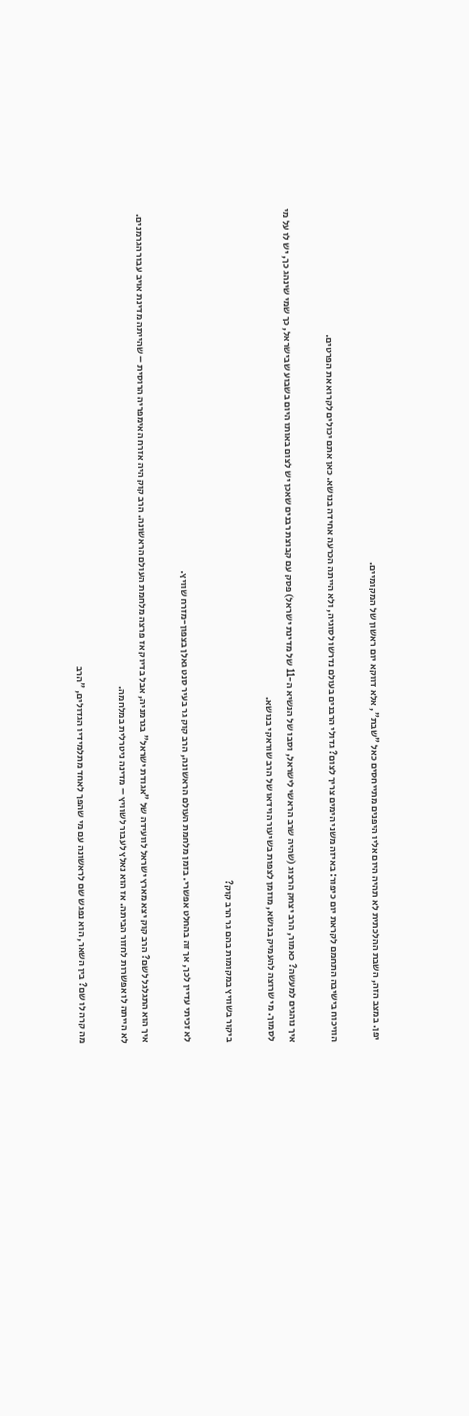יפן. במצב הזה, השבת ההלכתית לא תהיה היום אליו היפנים מתייחסים כאל "שבת", אלא דווקא יום ראשון של המקומיים.

הוויכוח בישיבה התחמם לקראת יום כיפור: באיזה משני הימים צריך לצום? גדולי הרבנים בעולם נדרשו לסוגיה, ולא הייתה הכרעה אחידה בנושא. כאן אתם יכולים לקרוא את הפרטים.

איך נוהגים למעשה? כאמור, הרב יצחק הרצוג (שהיה שרב הראשי לישראל, וסבו של הנשיא ה-11 של מדינת ישראל) פסק עם קבוצת רבנים שאכן יש לצום באותו היום בשבוע שבישראל, כך שמי שינהג כך, יש לו על מי לסמוך. מי שרוצה להעמיק בנושא, מוזמן לצפות בשיעור הוידאו של הרב שוראקי בנושא.

ביקור בשוויץ במקומות בהם גר הרב קוק?

לא זכיתי עדיין לכך, אך זה בהחלט אפשרי. בזמן מלחמת העולם הראשונה, הרב קוק גר בעיר סנט גאלן בצפון-מזרח שוויץ.

איך הוא התגלגל לשם? הרב קוק יצא מארץ ישראל לוועידה של "אגודת ישראל" בגרמניה, אבל בדיוק אז פרצה מלחמת העולם הראשונה. הרב קוק היה אזרח האימפריה הרוסית – שהייתה מדינת אויב עבור הגרמנים. לא הייתה לו אפשרות לחזור הביתה. אז הוא נאלץ לעבור לשוויץ – מדינה ניטרלית במלחמה.

מה קרה לו שם? בין השאר, הוא נפגש שם לראשונה עם מי שהפך לאחד מתלמידיו הגדולים, "הרב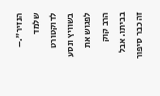הנזיר".– שלמד לדוקטורט בשוויץ ונסע לפגוש את הרב קוק בביתו. אבל זה כבר סיפור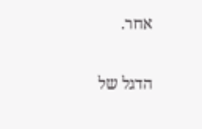אחר.

הדגל של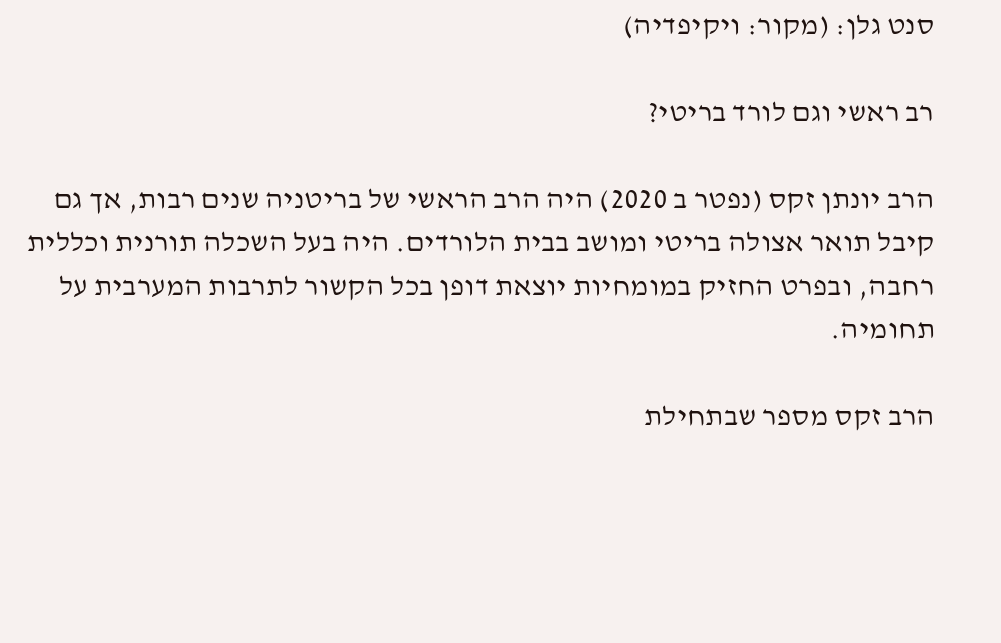סנט גלן: (מקור: ויקיפדיה)

רב ראשי וגם לורד בריטי?

הרב יונתן זקס (נפטר ב 2020) היה הרב הראשי של בריטניה שנים רבות, אך גם קיבל תואר אצולה בריטי ומושב בבית הלורדים. היה בעל השכלה תורנית וכללית רחבה, ובפרט החזיק במומחיות יוצאת דופן בכל הקשור לתרבות המערבית על תחומיה.

הרב זקס מספר שבתחילת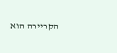הקריירה הוא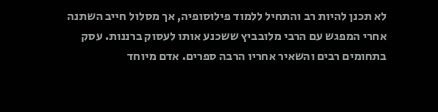לא תכנן להיות רב והתחיל ללמוד פילוסופיה, אך מסלול חייב השתנה אחרי המפגש עם הרבי מלובביץ ששכנע אותו לעסוק ברננות. עסק בתחומים רבים והשאיר אחריו הרבה ספרים. אדם מיוחד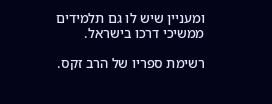ומעניין שיש לו גם תלמידים ממשיכי דרכו בישראל.

רשימת ספריו של הרב זקס.